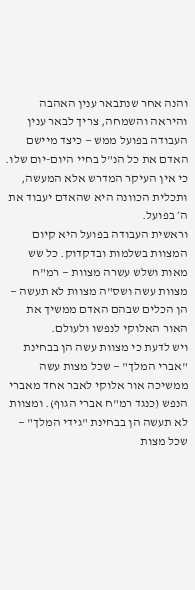והנה אחר שנתבאר ענין האהבה והיראה והשמחה, צריך לבאר ענין העבודה בפועל ממש — כיצד מיישם האדם את כל הנ"ל בחיי היום-יום שלו. כי אין העיקר המדרש אלא המעשה, ותכלית הכוונה היא שהאדם יעבוד את ה׳ בפועל.
וראשית העבודה בפועל היא קיום המצוות בשלמות ובדקדוק. כל שש מאות ושלש עשרה מצוות — רמ"ח מצוות עשה ושס"ה מצוות לא תעשה — הן הכלים שבהם האדם ממשיך את האור האלוקי לנפשו ולעולם.
ויש לדעת כי מצוות עשה הן בבחינת "אברי המלך" — שכל מצות עשה ממשיכה אור אלוקי לאבר אחד מאברי הנפש (כנגד רמ"ח אברי הגוף). ומצוות לא תעשה הן בבחינת "גידי המלך" — שכל מצות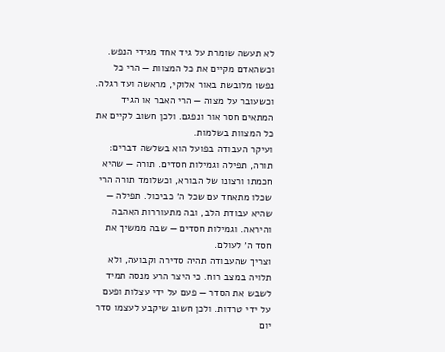לא תעשה שומרת על גיד אחד מגידי הנפש.
וכשהאדם מקיים את כל המצוות — הרי כל נפשו מלובשת באור אלוקי, מראשה ועד רגלה. וכשעובר על מצוה — הרי האבר או הגיד המתאים חסר אור ונפגם. ולכן חשוב לקיים את כל המצוות בשלמות.
ועיקר העבודה בפועל הוא בשלשה דברים: תורה, תפילה וגמילות חסדים. תורה — שהיא חכמתו ורצונו של הבורא, וכשלומד תורה הרי שכלו מתאחד עם שכל ה׳ כביכול. תפילה — שהיא עבודת הלב, ובה מתעוררות האהבה והיראה. וגמילות חסדים — שבה ממשיך את חסד ה׳ לעולם.
וצריך שהעבודה תהיה סדירה וקבועה, ולא תלויה במצב רוח. כי היצר הרע מנסה תמיד לשבש את הסדר — פעם על ידי עצלות ופעם על ידי טרדות. ולכן חשוב שיקבע לעצמו סדר יום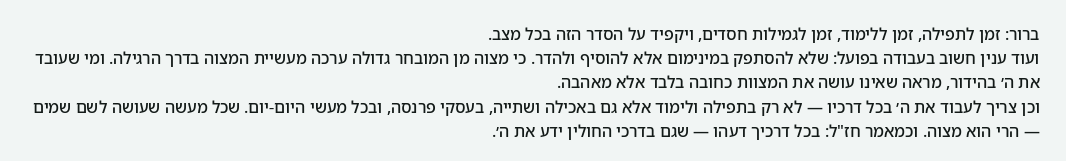ברור: זמן לתפילה, זמן ללימוד, זמן לגמילות חסדים, ויקפיד על הסדר הזה בכל מצב.
ועוד ענין חשוב בעבודה בפועל: שלא להסתפק במינימום אלא להוסיף ולהדר. כי מצוה מן המובחר גדולה ערכה מעשיית המצוה בדרך הרגילה. ומי שעובד את ה׳ בהידור, מראה שאינו עושה את המצוות כחובה בלבד אלא מאהבה.
וכן צריך לעבוד את ה׳ בכל דרכיו — לא רק בתפילה ולימוד אלא גם באכילה ושתייה, בעסקי פרנסה, ובכל מעשי היום-יום. שכל מעשה שעושה לשם שמים — הרי הוא מצוה. וכמאמר חז"ל: בכל דרכיך דעהו — שגם בדרכי החולין ידע את ה׳.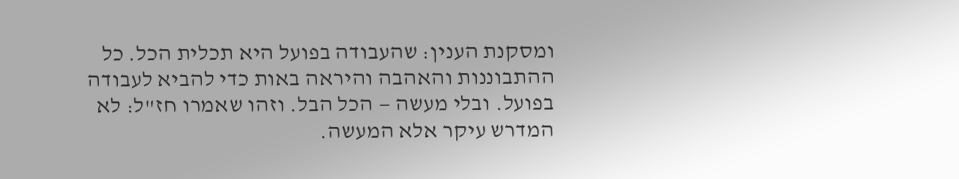ומסקנת הענין: שהעבודה בפועל היא תכלית הכל. כל ההתבוננות והאהבה והיראה באות כדי להביא לעבודה בפועל. ובלי מעשה — הכל הבל. וזהו שאמרו חז"ל: לא המדרש עיקר אלא המעשה.